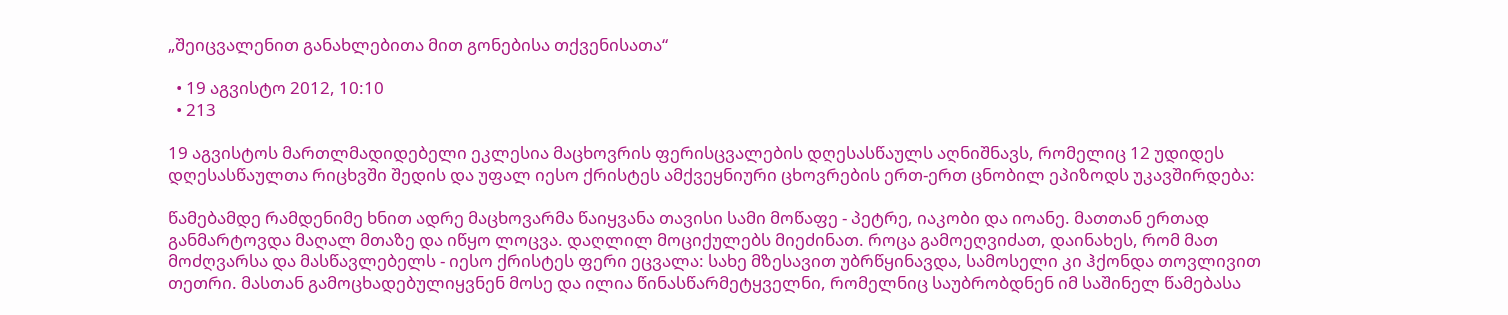„შეიცვალენით განახლებითა მით გონებისა თქვენისათა“

  • 19 აგვისტო 2012, 10:10
  • 213

19 აგვისტოს მართლმადიდებელი ეკლესია მაცხოვრის ფერისცვალების დღესასწაულს აღნიშნავს, რომელიც 12 უდიდეს დღესასწაულთა რიცხვში შედის და უფალ იესო ქრისტეს ამქვეყნიური ცხოვრების ერთ-ერთ ცნობილ ეპიზოდს უკავშირდება:

წამებამდე რამდენიმე ხნით ადრე მაცხოვარმა წაიყვანა თავისი სამი მოწაფე - პეტრე, იაკობი და იოანე. მათთან ერთად განმარტოვდა მაღალ მთაზე და იწყო ლოცვა. დაღლილ მოციქულებს მიეძინათ. როცა გამოეღვიძათ, დაინახეს, რომ მათ მოძღვარსა და მასწავლებელს - იესო ქრისტეს ფერი ეცვალა: სახე მზესავით უბრწყინავდა, სამოსელი კი ჰქონდა თოვლივით თეთრი. მასთან გამოცხადებულიყვნენ მოსე და ილია წინასწარმეტყველნი, რომელნიც საუბრობდნენ იმ საშინელ წამებასა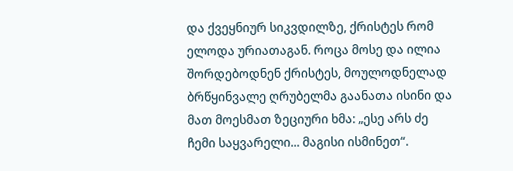და ქვეყნიურ სიკვდილზე, ქრისტეს რომ ელოდა ურიათაგან. როცა მოსე და ილია შორდებოდნენ ქრისტეს, მოულოდნელად ბრწყინვალე ღრუბელმა გაანათა ისინი და მათ მოესმათ ზეციური ხმა: „ესე არს ძე ჩემი საყვარელი... მაგისი ისმინეთ“.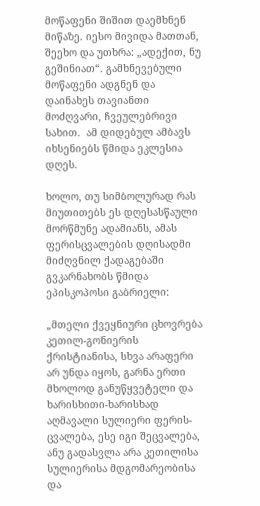მოწაფენი შიშით დაემხნენ მიწაზე. იესო მივიდა მათთან, შეეხო და უთხრა: „ადექით, ნუ გეშინიათ“. გამხნევებული მოწაფენი ადგნენ და დაინახეს თავიანთი მოძღვარი, ჩვეულებრივი სახით.  ამ დიდებულ ამბავს იხსენიებს წმიდა ეკლესია დღეს.

ხოლო, თუ სიმბოლურად რას მიუთითებს ეს დღესასწაული მორწმუნე ადამიანს, ამას ფერისცვალების დღისადმი მიძღვნილ ქადაგებაში გვკარნახობს წმიდა  ეპისკოპოსი გაბრიელი:

„მთელი ქვეყნიური ცხოვრება კეთილ-გონიერის ქრისტიანისა, სხვა არაფერი არ უნდა იყოს, გარნა ერთი მხოლოდ განუწყვეტელი და ხარისხითი-ხარისხად აღმავალი სულიერი ფერის-ცვალება, ესე იგი შეცვალება, ანუ გადასვლა არა კეთილისა სულიერისა მდგომარეობისა და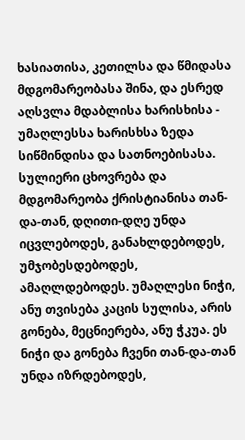ხასიათისა, კეთილსა და წმიდასა მდგომარეობასა შინა, და ესრედ აღსვლა მდაბლისა ხარისხისა - უმაღლესსა ხარისხსა ზედა სიწმინდისა და სათნოებისასა. სულიერი ცხოვრება და მდგომარეობა ქრისტიანისა თან-და-თან, დღითი-დღე უნდა იცვლებოდეს, განახლდებოდეს, უმჯობესდებოდეს, ამაღლდებოდეს. უმაღლესი ნიჭი, ანუ თვისება კაცის სულისა, არის გონება, მეცნიერება, ანუ ჭკუა. ეს ნიჭი და გონება ჩვენი თან-და-თან უნდა იზრდებოდეს,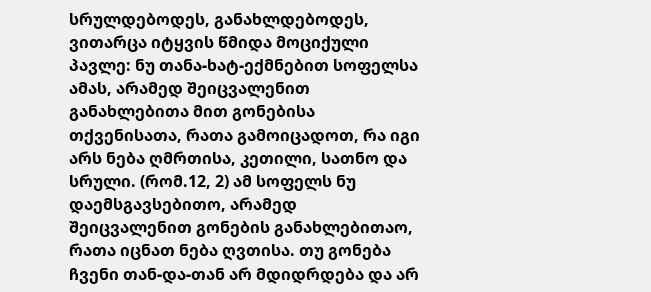სრულდებოდეს, განახლდებოდეს, ვითარცა იტყვის წმიდა მოციქული პავლე: ნუ თანა-ხატ-ექმნებით სოფელსა ამას, არამედ შეიცვალენით განახლებითა მით გონებისა თქვენისათა, რათა გამოიცადოთ, რა იგი არს ნება ღმრთისა, კეთილი, სათნო და სრული. (რომ.12, 2) ამ სოფელს ნუ დაემსგავსებითო, არამედ შეიცვალენით გონების განახლებითაო, რათა იცნათ ნება ღვთისა. თუ გონება ჩვენი თან-და-თან არ მდიდრდება და არ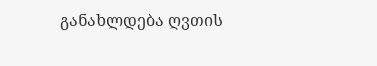განახლდება ღვთის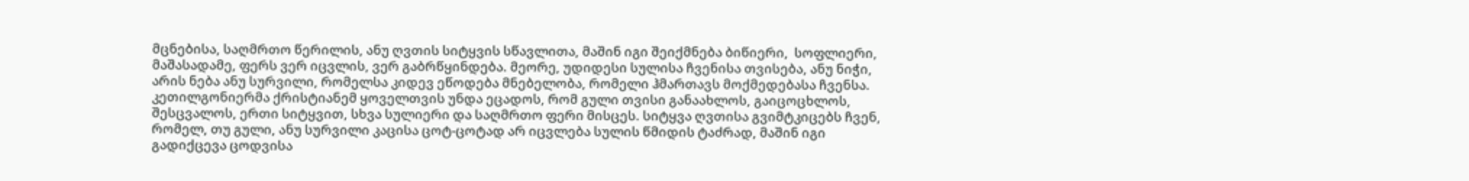მცნებისა, საღმრთო წერილის, ანუ ღვთის სიტყვის სწავლითა, მაშინ იგი შეიქმნება ბიწიერი,  სოფლიერი, მაშასადამე, ფერს ვერ იცვლის, ვერ გაბრწყინდება. მეორე, უდიდესი სულისა ჩვენისა თვისება, ანუ ნიჭი, არის ნება ანუ სურვილი, რომელსა კიდევ ეწოდება მნებელობა, რომელი ჰმართავს მოქმედებასა ჩვენსა. კეთილგონიერმა ქრისტიანემ ყოველთვის უნდა ეცადოს, რომ გული თვისი განაახლოს, გაიცოცხლოს, შესცვალოს, ერთი სიტყვით, სხვა სულიერი და საღმრთო ფერი მისცეს. სიტყვა ღვთისა გვიმტკიცებს ჩვენ, რომელ, თუ გული, ანუ სურვილი კაცისა ცოტ-ცოტად არ იცვლება სულის წმიდის ტაძრად, მაშინ იგი გადიქცევა ცოდვისა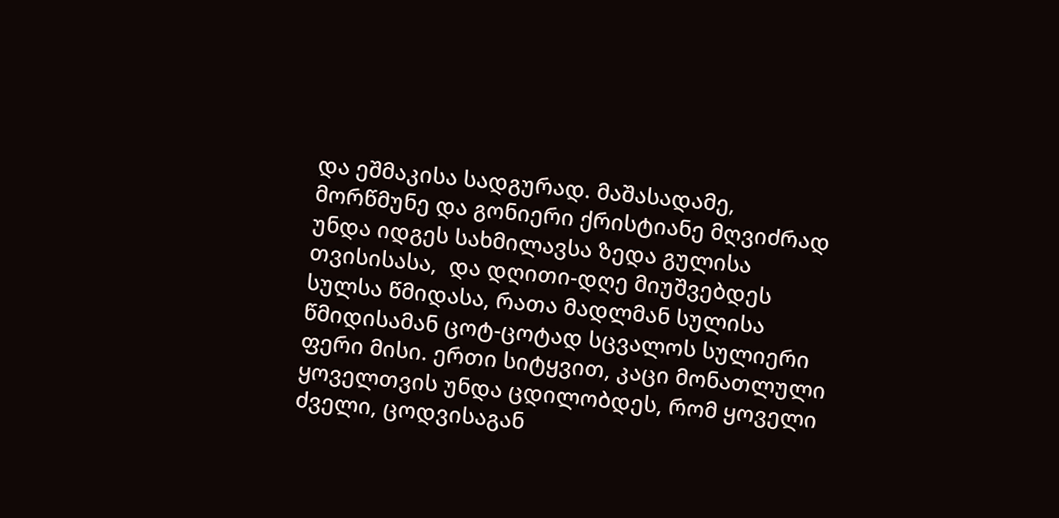და ეშმაკისა სადგურად. მაშასადამე,  მორწმუნე და გონიერი ქრისტიანე მღვიძრად უნდა იდგეს სახმილავსა ზედა გულისა თვისისასა,  და დღითი-დღე მიუშვებდეს სულსა წმიდასა, რათა მადლმან სულისა წმიდისამან ცოტ-ცოტად სცვალოს სულიერი ფერი მისი. ერთი სიტყვით, კაცი მონათლული ყოველთვის უნდა ცდილობდეს, რომ ყოველი ძველი, ცოდვისაგან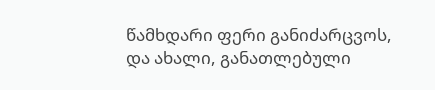წამხდარი ფერი განიძარცვოს, და ახალი, განათლებული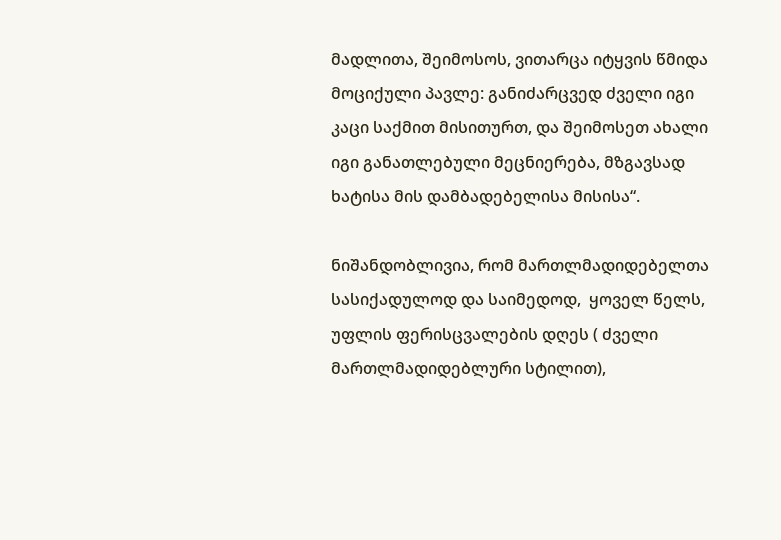მადლითა, შეიმოსოს, ვითარცა იტყვის წმიდა მოციქული პავლე: განიძარცვედ ძველი იგი კაცი საქმით მისითურთ, და შეიმოსეთ ახალი იგი განათლებული მეცნიერება, მზგავსად ხატისა მის დამბადებელისა მისისა“.

ნიშანდობლივია, რომ მართლმადიდებელთა სასიქადულოდ და საიმედოდ,  ყოველ წელს,  უფლის ფერისცვალების დღეს ( ძველი მართლმადიდებლური სტილით),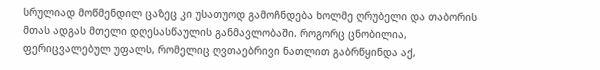სრულიად მოწმენდილ ცაზეც კი უსათუოდ გამოჩნდება ხოლმე ღრუბელი და თაბორის მთას ადგას მთელი დღესასწაულის განმავლობაში. როგორც ცნობილია, ფერიცვალებულ უფალს, რომელიც ღვთაებრივი ნათლით გაბრწყინდა აქ,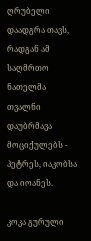ღრუბელი დაადგრა თავს, რადგან ამ საღმრთო ნათელმა თვალნი დაუბრმავა მოციქულებს - პეტრეს, იაკობსა და იოანეს.

კოკა გურული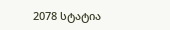2078 სტატია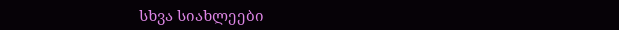სხვა სიახლეები